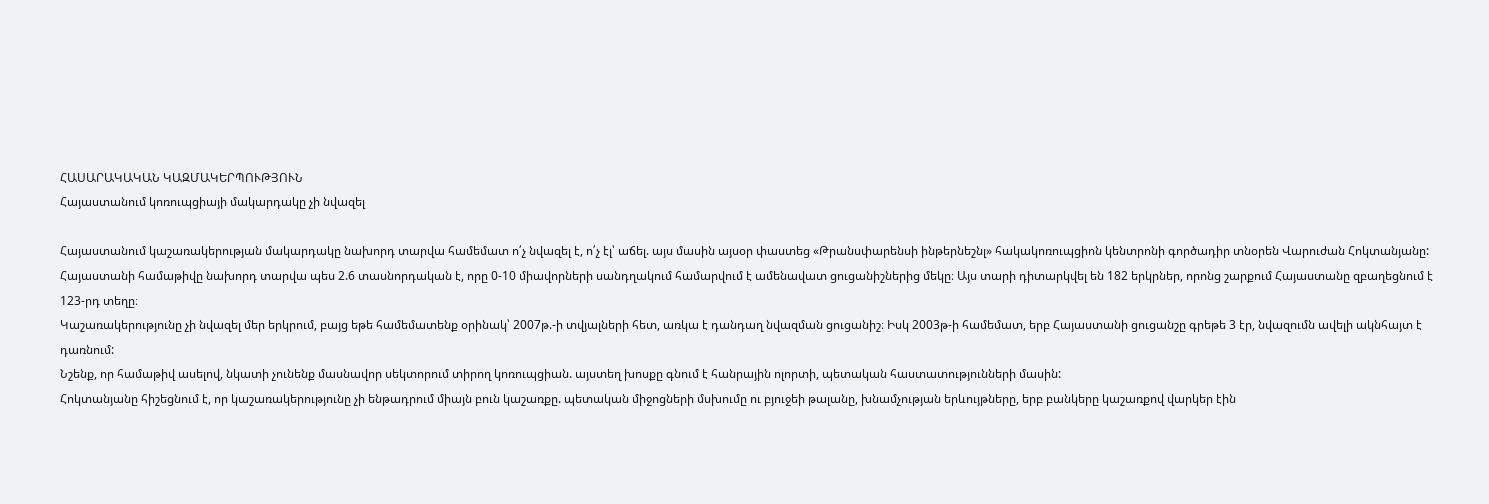ՀԱՍԱՐԱԿԱԿԱՆ ԿԱԶՄԱԿԵՐՊՈՒԹՅՈՒՆ
Հայաստանում կոռուպցիայի մակարդակը չի նվազել

Հայաստանում կաշառակերության մակարդակը նախորդ տարվա համեմատ ո՛չ նվազել է, ո՛չ էլ՝ աճել. այս մասին այսօր փաստեց «Թրանսփարենսի ինթերնեշնլ» հակակոռուպցիոն կենտրոնի գործադիր տնօրեն Վարուժան Հոկտանյանը:
Հայաստանի համաթիվը նախորդ տարվա պես 2.6 տասնորդական է, որը 0-10 միավորների սանդղակում համարվում է ամենավատ ցուցանիշներից մեկը։ Այս տարի դիտարկվել են 182 երկրներ, որոնց շարքում Հայաստանը զբաղեցնում է 123-րդ տեղը։
Կաշառակերությունը չի նվազել մեր երկրում, բայց եթե համեմատենք օրինակ՝ 2007թ.-ի տվյալների հետ, առկա է դանդաղ նվազման ցուցանիշ։ Իսկ 2003թ-ի համեմատ, երբ Հայաստանի ցուցանշը գրեթե 3 էր, նվազումն ավելի ակնհայտ է դառնում:
Նշենք, որ համաթիվ ասելով, նկատի չունենք մասնավոր սեկտորում տիրող կոռուպցիան. այստեղ խոսքը գնում է հանրային ոլորտի, պետական հաստատությունների մասին:
Հոկտանյանը հիշեցնում է, որ կաշառակերությունը չի ենթադրում միայն բուն կաշառքը. պետական միջոցների մսխումը ու բյուջեի թալանը, խնամչության երևույթները, երբ բանկերը կաշառքով վարկեր էին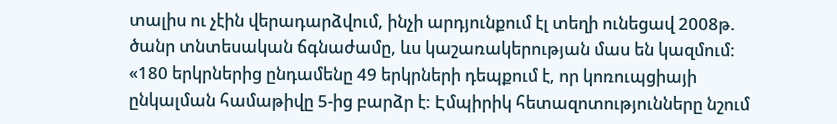տալիս ու չէին վերադարձվում, ինչի արդյունքում էլ տեղի ունեցավ 2008թ. ծանր տնտեսական ճգնաժամը, ևս կաշառակերության մաս են կազմում:
«180 երկրներից ընդամենը 49 երկրների դեպքում է, որ կոռուպցիայի ընկալման համաթիվը 5-ից բարձր է: Էմպիրիկ հետազոտությունները նշում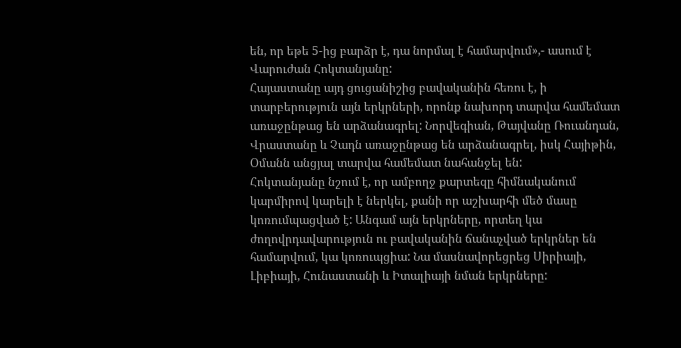են, որ եթե 5-ից բարձր է, դա նորմալ է համարվում»,- ասում է Վարուժան Հոկտանյանը:
Հայաստանը այդ ցուցանիշից բավականին հեռու է, ի տարբերություն այն երկրների, որոնք նախորդ տարվա համեմատ առաջընթաց են արձանագրել: Նորվեգիան, Թայվանը Ռուանդան, Վրաստանը և Չադն առաջընթաց են արձանագրել, իսկ Հայիթին, Օմանն անցյալ տարվա համեմատ նահանջել են:
Հոկտանյանը նշում է, որ ամբողջ քարտեզը հիմնականում կարմիրով կարելի է ներկել, քանի որ աշխարհի մեծ մասը կոռումպացված է: Անգամ այն երկրները, որտեղ կա ժողովրդավարություն ու բավականին ճանաչված երկրներ են համարվում, կա կոռուպցիա: Նա մասնավորեցրեց Սիրիայի, Լիբիայի, Հունաստանի և Իտալիայի նման երկրները: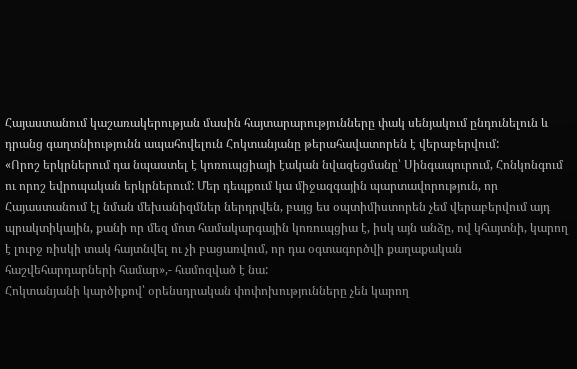Հայաստանում կաշառակերության մասին հայտարարությունները փակ սենյակում ընդունելուն և դրանց գաղտնիությունն ապահովելուն Հոկտանյանը թերահավատորեն է վերաբերվում:
«Որոշ երկրներում դա նպաստել է կոռուպցիայի էական նվազեցմանը՝ Սինգապուրում, Հոնկոնգում ու որոշ եվրոպական երկրներում: Մեր դեպքում կա միջազգային պարտավորություն, որ Հայաստանում էլ նման մեխանիզմներ ներդրվեն, բայց ես օպտիմիստորեն չեմ վերաբերվում այդ պրակտիկային, քանի որ մեզ մոտ համակարգային կոռուպցիա է, իսկ այն անձը, ով կհայտնի, կարող է լուրջ ռիսկի տակ հայտնվել ու չի բացառվում, որ դա օգտագործվի քաղաքական հաշվեհարդարների համար»,- համոզված է նա:
Հոկտանյանի կարծիքով՝ օրենսդրական փոփոխությունները չեն կարող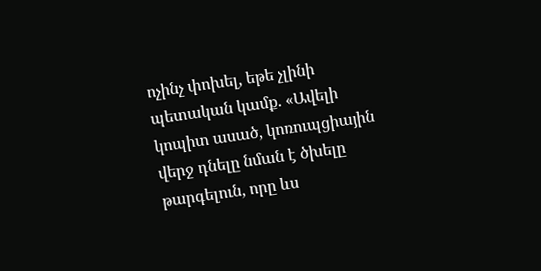ոչինչ փոխել, եթե չլինի պետական կամք. «Ավելի կոպիտ ասած, կոռուպցիային վերջ դնելը նման է ծխելը թարգելուն, որը ևս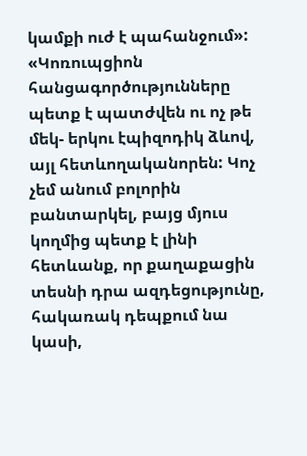կամքի ուժ է պահանջում»:
«Կոռուպցիոն հանցագործությունները պետք է պատժվեն ու ոչ թե մեկ- երկու էպիզոդիկ ձևով, այլ հետևողականորեն: Կոչ չեմ անում բոլորին բանտարկել, բայց մյուս կողմից պետք է լինի հետևանք, որ քաղաքացին տեսնի դրա ազդեցությունը, հակառակ դեպքում նա կասի,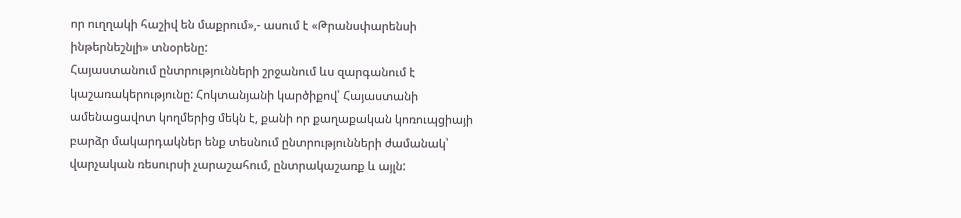որ ուղղակի հաշիվ են մաքրում»,- ասում է «Թրանսփարենսի ինթերնեշնլի» տնօրենը:
Հայաստանում ընտրությունների շրջանում ևս զարգանում է կաշառակերությունը: Հոկտանյանի կարծիքով՝ Հայաստանի ամենացավոտ կողմերից մեկն է, քանի որ քաղաքական կոռուպցիայի բարձր մակարդակներ ենք տեսնում ընտրությունների ժամանակ՝ վարչական ռեսուրսի չարաշահում, ընտրակաշառք և այլն: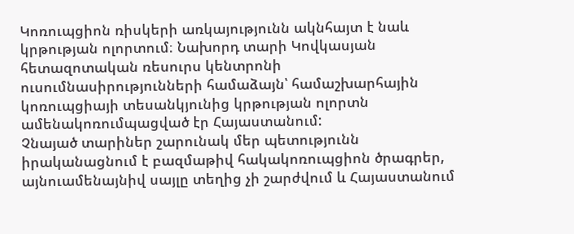Կոռուպցիոն ռիսկերի առկայությունն ակնհայտ է նաև կրթության ոլորտում։ Նախորդ տարի Կովկասյան հետազոտական ռեսուրս կենտրոնի ուսումնասիրությունների համաձայն՝ համաշխարհային կոռուպցիայի տեսանկյունից կրթության ոլորտն ամենակոռումպացված էր Հայաստանում:
Չնայած տարիներ շարունակ մեր պետությունն իրականացնում է բազմաթիվ հակակոռուպցիոն ծրագրեր, այնուամենայնիվ սայլը տեղից չի շարժվում և Հայաստանում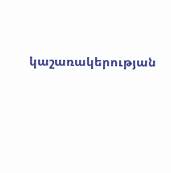կաշառակերության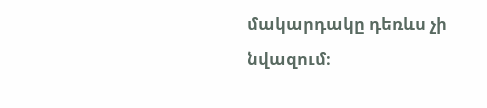մակարդակը դեռևս չի նվազում։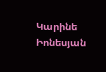Կարինե Իոնեսյան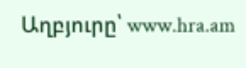Աղբյուրը՝ www.hra.am